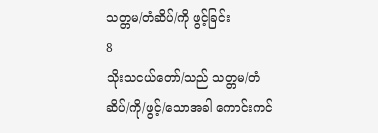သတ္တမ/တံဆိပ်/ကို ဖွင့်ခြင်း
8
သိုးသငယ်တော်/သည် သတ္တမ/တံဆိပ်/ကို/ဖွင့်/သောအခါ ကောင်းကင်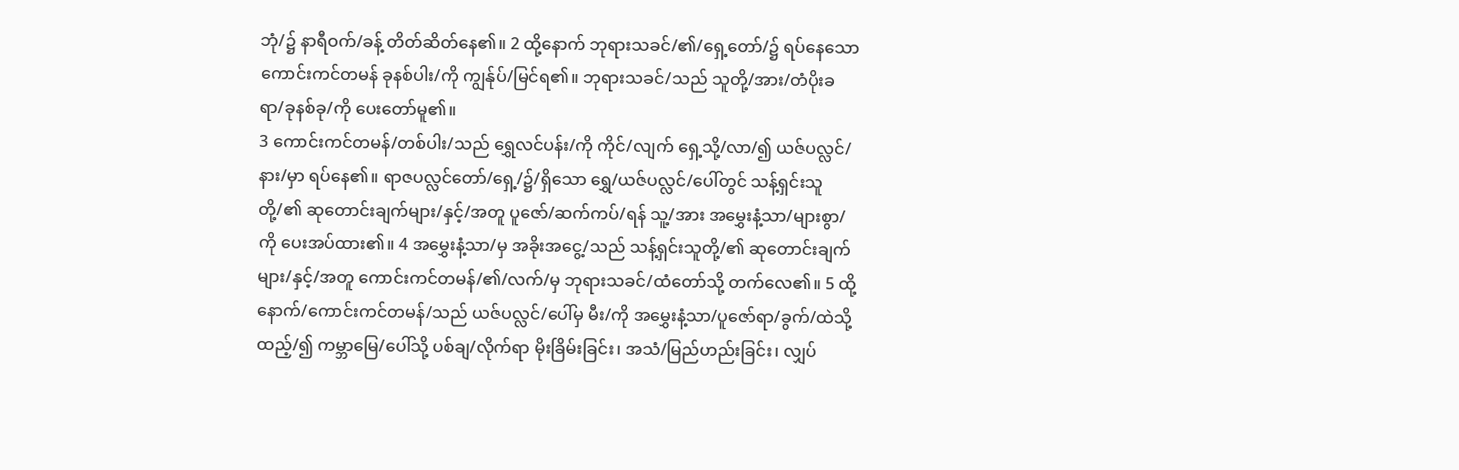ဘုံ/၌ နာရီဝက်/ခန့် တိတ်ဆိတ်နေ၏။ 2 ထို့နောက် ဘုရားသခင်/၏/ရှေ့တော်/၌ ရပ်နေသော ကောင်းကင်တမန် ခုနစ်ပါး/ကို ကျွန်ုပ်/မြင်ရ၏။ ဘုရားသခင်/သည် သူတို့/အား/တံပိုးခရာ/ခုနစ်ခု/ကို ပေးတော်မူ၏။
3 ကောင်းကင်တမန်/တစ်ပါး/သည် ရွှေလင်ပန်း/ကို ကိုင်/လျက် ရှေ့သို့/လာ/၍ ယဇ်ပလ္လင်/နား/မှာ ရပ်နေ၏။ ရာဇပလ္လင်တော်/ရှေ့/၌/ရှိသော ရွှေ/ယဇ်ပလ္လင်/ပေါ်တွင် သန့်ရှင်းသူတို့/၏ ဆုတောင်းချက်များ/နှင့်/အတူ ပူဇော်/ဆက်ကပ်/ရန် သူ့/အား အမွှေးနံ့သာ/များစွာ/ကို ပေးအပ်ထား၏။ 4 အမွှေးနံ့သာ/မှ အခိုးအငွေ့/သည် သန့်ရှင်းသူတို့/၏ ဆုတောင်းချက်များ/နှင့်/အတူ ကောင်းကင်တမန်/၏/လက်/မှ ဘုရားသခင်/ထံတော်သို့ တက်လေ၏။ 5 ထို့နောက်/ကောင်းကင်တမန်/သည် ယဇ်ပလ္လင်/ပေါ်မှ မီး/ကို အမွှေးနံ့သာ/ပူဇော်ရာ/ခွက်/ထဲသို့ ထည့်/၍ ကမ္ဘာမြေ/ပေါ်သို့ ပစ်ချ/လိုက်ရာ မိုးခြိမ်းခြင်း၊ အသံ/မြည်ဟည်းခြင်း၊ လျှပ်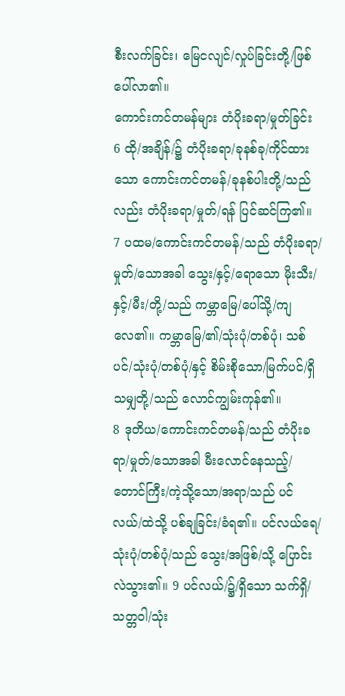စီးလက်ခြင်း၊ မြေငလျင်/လှုပ်ခြင်းတို့/ဖြစ်ပေါ်လာ၏။
ကောင်းကင်တမန်များ တံပိုးခရာ/မှုတ်ခြင်း
6 ထို/အချိန်/၌ တံပိုးခရာ/ခုနစ်ခု/ကိုင်ထားသော ကောင်းကင်တမန်/ခုနစ်ပါးတို့/သည်လည်း တံပိုးခရာ/မှုတ်/ရန် ပြင်ဆင်ကြ၏။
7 ပထမ/ကောင်းကင်တမန်/သည် တံပိုးခရာ/မှုတ်/သောအခါ သွေး/နှင့်/ရောသော မိုးသီး/နှင့်/မီး/တို့/သည် ကမ္ဘာမြေ/ပေါ်သို့/ကျလေ၏။ ကမ္ဘာမြေ/၏/သုံးပုံ/တစ်ပုံ၊ သစ်ပင်/သုံးပုံ/တစ်ပုံ/နှင့် စိမ်းစိုသော/မြက်ပင်/ရှိသမျှတို့/သည် လောင်ကျွမ်းကုန်၏။
8 ဒုတိယ/ကောင်းကင်တမန်/သည် တံပိုးခရာ/မှုတ်/သောအခါ မီးလောင်နေသည့်/တောင်ကြီး/ကဲ့သို့သော/အရာ/သည် ပင်လယ်/ထဲသို့ ပစ်ချခြင်း/ခံရ၏။ ပင်လယ်ရေ/သုံးပုံ/တစ်ပုံ/သည် သွေး/အဖြစ်/သို့ ပြောင်းလဲသွား၏။ 9 ပင်လယ်/၌/ရှိသော သက်ရှိ/သတ္တဝါ/သုံး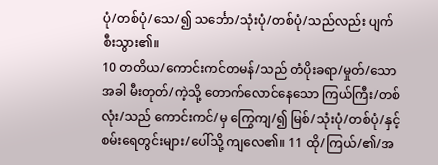ပုံ/တစ်ပုံ/သေ/၍ သင်္ဘော/သုံးပုံ/တစ်ပုံ/သည်လည်း ပျက်စီးသွား၏။
10 တတိယ/ကောင်းကင်တမန်/သည် တံပိုးခရာ/မှုတ်/သောအခါ မီးတုတ်/ကဲ့သို့ တောက်လောင်နေသော ကြယ်ကြီး/တစ်လုံး/သည် ကောင်းကင်/မှ ကြွေကျ/၍ မြစ်/သုံးပုံ/တစ်ပုံ/နှင့် စမ်းရေတွင်းများ/ပေါ်သို့ ကျလေ၏။ 11 ထို/ကြယ်/၏/အ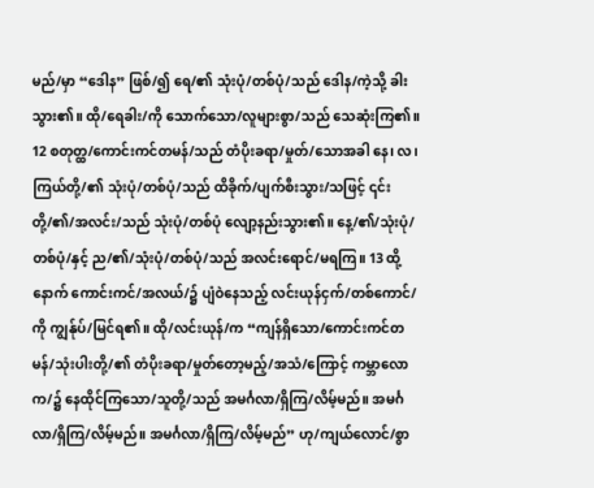မည်/မှာ “ဒေါန” ဖြစ်/၍ ရေ/၏ သုံးပုံ/တစ်ပုံ/သည် ဒေါန/ကဲ့သို့ ခါးသွား၏။ ထို/ရေခါး/ကို သောက်သော/လူများစွာ/သည် သေဆုံးကြ၏။
12 စတုတ္ထ/ကောင်းကင်တမန်/သည် တံပိုးခရာ/မှုတ်/သောအခါ နေ၊ လ၊ ကြယ်တို့/၏ သုံးပုံ/တစ်ပုံ/သည် ထိခိုက်/ပျက်စီးသွား/သဖြင့် ၎င်းတို့/၏/အလင်း/သည် သုံးပုံ/တစ်ပုံ လျော့နည်းသွား၏။ နေ့/၏/သုံးပုံ/တစ်ပုံ/နှင့် ည/၏/သုံးပုံ/တစ်ပုံ/သည် အလင်းရောင်/မရကြ။ 13 ထို့နောက် ကောင်းကင်/အလယ်/၌ ပျံဝဲနေသည့် လင်းယုန်ငှက်/တစ်ကောင်/ကို ကျွန်ုပ်/မြင်ရ၏။ ထို/လင်းယုန်/က “ကျန်ရှိသော/ကောင်းကင်တမန်/သုံးပါးတို့/၏ တံပိုးခရာ/မှုတ်တော့မည့်/အသံ/ကြောင့် ကမ္ဘာလောက/၌ နေထိုင်ကြသော/သူတို့/သည် အမင်္ဂလာ/ရှိကြ/လိမ့်မည်။ အမင်္ဂလာ/ရှိကြ/လိမ့်မည်။ အမင်္ဂလာ/ရှိကြ/လိမ့်မည်” ဟု/ကျယ်လောင်/စွာ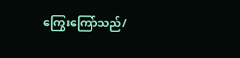ကြွေးကြော်သည်/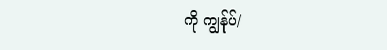ကို ကျွန်ုပ်/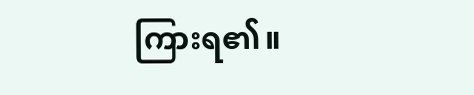ကြားရ၏။